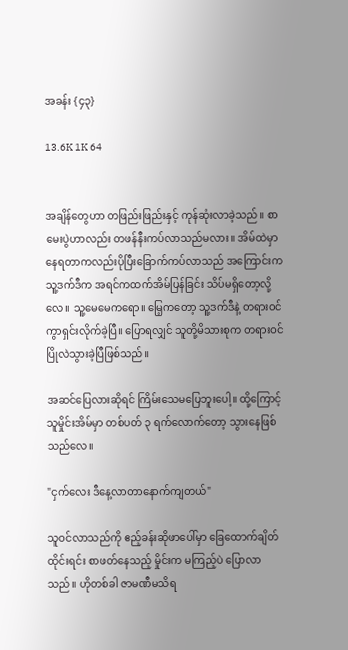အခန်း {၄၃}

13.6K 1K 64


အချိန်တွေဟာ တဖြည်းဖြည်းနှင့် ကုန်ဆုံးလာခဲ့သည်။ စာမေးပွဲဟာလည်း တဖန်နီးကပ်လာသည်မလား။ အိမ်ထဲမှာ နေရတာကလည်းပိုပြီးခြောက်ကပ်လာသည် အကြောင်းက သူ့ဒက်ဒီက အရင်ကထက်အိမ်ပြန်ခြင်း သိပ်မရှိတော့လို့လေ။ သူ့မေမေကရော။ မြေ့ကတော့ သူ့ဒက်ဒီနဲ့ တရားဝင်ကွာရှင်းလိုက်ခဲ့ပြီ။ ပြောရလျှင် သူတို့မိသားစုက တရားဝင်ပြိုလဲသွားခဲ့ပြီဖြစ်သည်။

အဆင်ပြေလားဆိုရင် ကြိမ်းသေမပြေဘူးပေါ့။ ထို့ကြောင့် သူမှိုင်းအိမ်မှာ တစ်ပတ် ၃ ရက်လောက်တော့ သွားနေဖြစ်သည်လေ။

"ငှက်လေး ဒီနေ့လာတာနောက်ကျတယ်"

သူဝင်လာသည်ကို ဧည့်ခန်းဆိုဖာပေါ်မှာ ခြေထောက်ချိတ်ထိုင်းရင်း စာဖတ်နေသည့် မှိုင်းက မကြည့်ပဲ ပြောလာသည်။ ဟိုတစ်ခါ ဇာမဏီမသိရ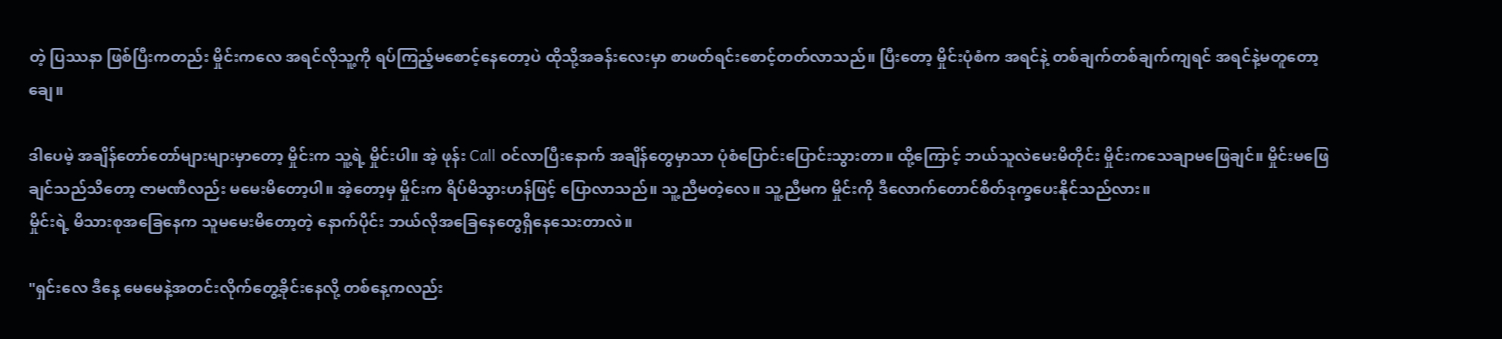တဲ့ ပြဿနာ ဖြစ်ပြီးကတည်း မှိုင်းကလေ အရင်လိုသူ့ကို ရပ်ကြည့်မစောင့်နေတော့ပဲ ထိုသို့အခန်းလေးမှာ စာဖတ်ရင်းစောင့်တတ်လာသည်။ ပြီးတော့ မှိုင်းပုံစံက အရင်နဲ့ တစ်ချက်တစ်ချက်ကျရင် အရင်နဲ့မတူတော့ချေ။

ဒါပေမဲ့ အချိန်တော်တော်များများမှာတော့ မှိုင်းက သူ့ရဲ့ မှိုင်းပါ။ အဲ့ ဖုန်း Call ဝင်လာပြီးနောက် အချိန်တွေမှာသာ ပုံစံပြောင်းပြောင်းသွားတာ။ ထို့ကြောင့် ဘယ်သူလဲမေးမိတိုင်း မှိုင်းကသေချာမဖြေချင်။ မှိုင်းမဖြေချင်သည်သိတော့ ဇာမဏီလည်း မမေးမိတော့ပါ။ အဲ့တော့မှ မှိုင်းက ရိပ်မိသွားဟန်ဖြင့် ပြောလာသည်။ သူ့ညီမတဲ့လေ။ သူ့ညီမက မှိုင်းကို ဒီလောက်တောင်စိတ်ဒုက္ခပေးနိုင်သည်လား။
မှိုင်းရဲ့ မိသားစုအခြေနေက သူမမေးမိတော့တဲ့ နောက်ပိုင်း ဘယ်လိုအခြေနေတွေရှိနေသေးတာလဲ။

"ရှင်းလေ ဒီနေ့ မေမေနဲ့အတင်းလိုက်တွေ့ခိုင်းနေလို့ တစ်နေ့ကလည်း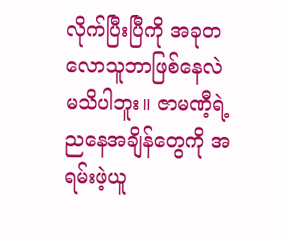လိုက်ပြီးပြီကို အခုတလောသူဘာဖြစ်နေလဲ မသိပါဘူး။ ဇာမဏီ့ရဲ့ ညနေအချိန်တွေကို အရမ်းဖဲ့ယူ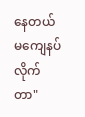နေတယ် မကျေနပ်လိုက်တာ"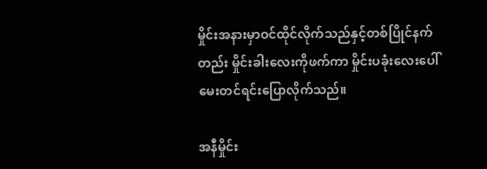မှိုင်းအနားမှာဝင်ထိုင်လိုက်သည်နှင့်တစ်ပြိုင်နက်တည်း မှိုင်းခါးလေးကိုဖက်ကာ မှိုင်းပခုံးလေးပေါ်မေးတင်ရင်းပြောလိုက်သည်။

အနီမှိုင်း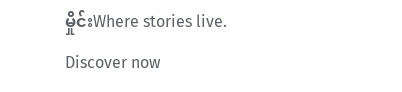မှိုင်းWhere stories live. Discover now